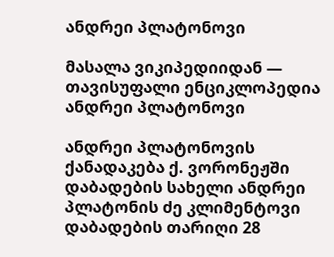ანდრეი პლატონოვი

მასალა ვიკიპედიიდან — თავისუფალი ენციკლოპედია
ანდრეი პლატონოვი

ანდრეი პლატონოვის ქანადაკება ქ. ვორონეჟში
დაბადების სახელი ანდრეი პლატონის ძე კლიმენტოვი
დაბადების თარიღი 28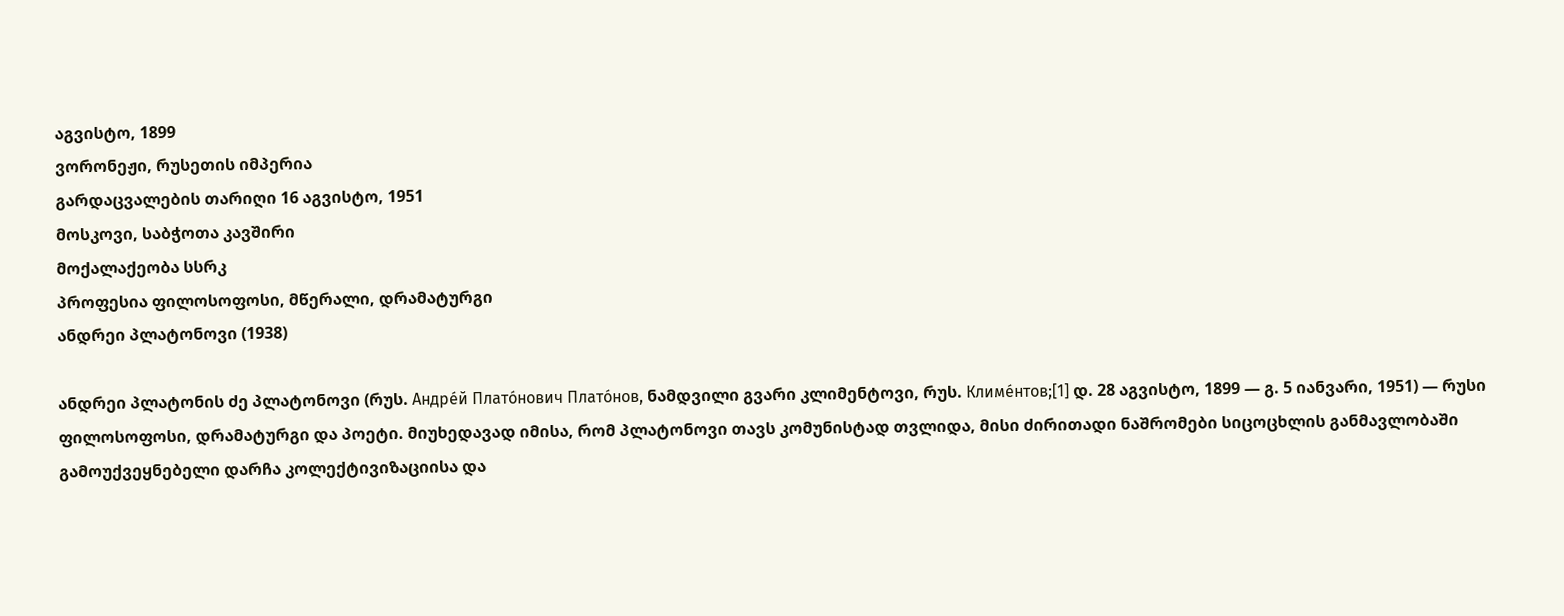აგვისტო, 1899
ვორონეჟი, რუსეთის იმპერია
გარდაცვალების თარიღი 16 აგვისტო, 1951
მოსკოვი, საბჭოთა კავშირი
მოქალაქეობა სსრკ
პროფესია ფილოსოფოსი, მწერალი, დრამატურგი
ანდრეი პლატონოვი (1938)

ანდრეი პლატონის ძე პლატონოვი (რუს. Андре́й Плато́нович Плато́нов, ნამდვილი გვარი კლიმენტოვი, რუს. Климе́нтов;[1] დ. 28 აგვისტო, 1899 — გ. 5 იანვარი, 1951) — რუსი ფილოსოფოსი, დრამატურგი და პოეტი. მიუხედავად იმისა, რომ პლატონოვი თავს კომუნისტად თვლიდა, მისი ძირითადი ნაშრომები სიცოცხლის განმავლობაში გამოუქვეყნებელი დარჩა კოლექტივიზაციისა და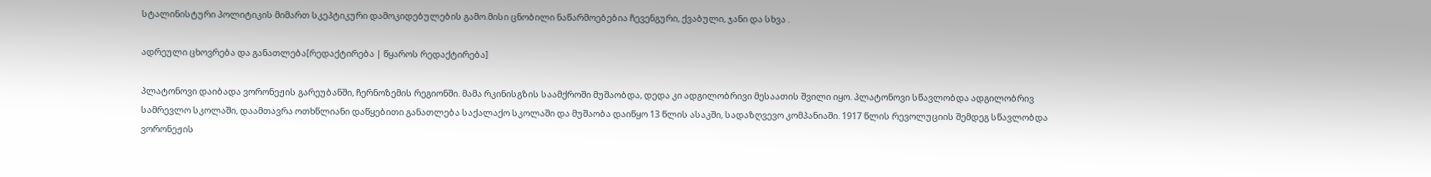სტალინისტური პოლიტიკის მიმართ სკეპტიკური დამოკიდებულების გამო.მისი ცნობილი ნაწარმოებებია ჩევენგური, ქვაბული, ჯანი და სხვა .

ადრეული ცხოვრება და განათლება[რედაქტირება | წყაროს რედაქტირება]

პლატონოვი დაიბადა ვორონეჟის გარეუბანში, ჩერნოზემის რეგიონში. მამა რკინისგზის საამქროში მუშაობდა, დედა კი ადგილობრივი მესაათის შვილი იყო. პლატონოვი სწავლობდა ადგილობრივ სამრევლო სკოლაში, დაამთავრა ოთხწლიანი დაწყებითი განათლება საქალაქო სკოლაში და მუშაობა დაიწყო 13 წლის ასაკში, სადაზღვევო კომპანიაში. 1917 წლის რევოლუციის შემდეგ სწავლობდა ვორონეჟის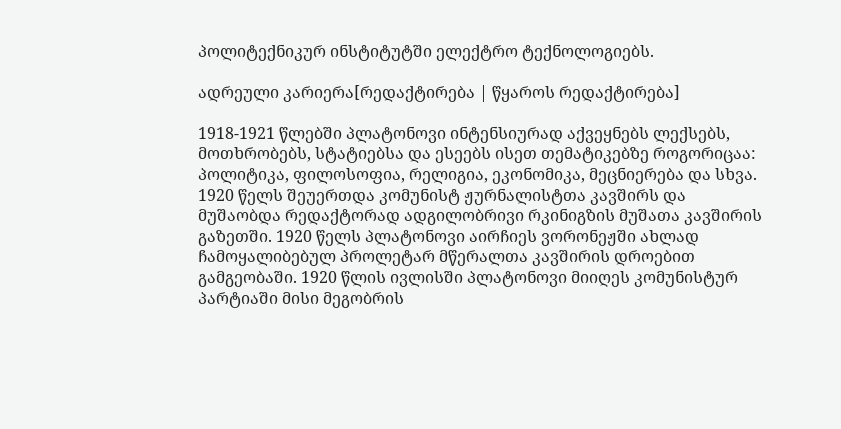პოლიტექნიკურ ინსტიტუტში ელექტრო ტექნოლოგიებს.

ადრეული კარიერა[რედაქტირება | წყაროს რედაქტირება]

1918-1921 წლებში პლატონოვი ინტენსიურად აქვეყნებს ლექსებს, მოთხრობებს, სტატიებსა და ესეებს ისეთ თემატიკებზე როგორიცაა: პოლიტიკა, ფილოსოფია, რელიგია, ეკონომიკა, მეცნიერება და სხვა. 1920 წელს შეუერთდა კომუნისტ ჟურნალისტთა კავშირს და მუშაობდა რედაქტორად ადგილობრივი რკინიგზის მუშათა კავშირის გაზეთში. 1920 წელს პლატონოვი აირჩიეს ვორონეჟში ახლად ჩამოყალიბებულ პროლეტარ მწერალთა კავშირის დროებით გამგეობაში. 1920 წლის ივლისში პლატონოვი მიიღეს კომუნისტურ პარტიაში მისი მეგობრის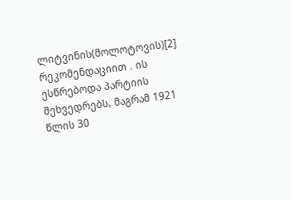ლიტვინის(მოლოტოვის)[2] რეკომენდაციით . ის ესწრებოდა პარტიის შეხვედრებს, მაგრამ 1921 წლის 30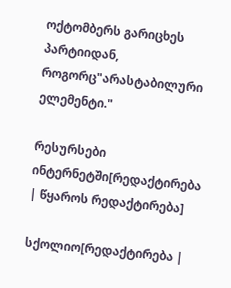ოქტომბერს გარიცხეს პარტიიდან, როგორც"არასტაბილური ელემენტი."

რესურსები ინტერნეტში[რედაქტირება | წყაროს რედაქტირება]

სქოლიო[რედაქტირება |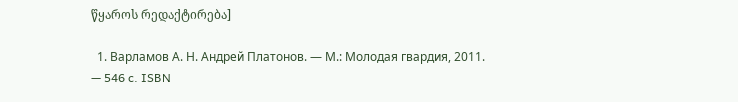წყაროს რედაქტირება]

  1. Варламов А. Н. Андрей Платонов. — М.: Молодая гвардия, 2011. — 546 c. ISBN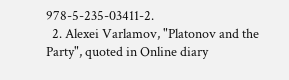978-5-235-03411-2.
  2. Alexei Varlamov, "Platonov and the Party", quoted in Online diary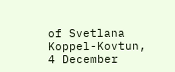of Svetlana Koppel-Kovtun, 4 December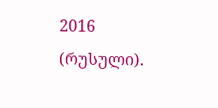2016 (რუსული).